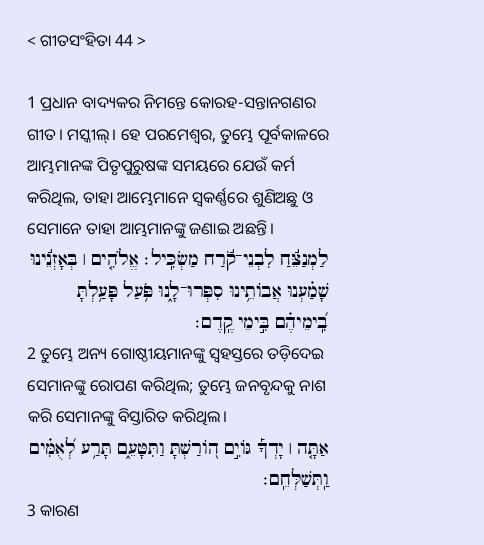< ଗୀତସଂହିତା 44 >

1 ପ୍ରଧାନ ବାଦ୍ୟକର ନିମନ୍ତେ କୋରହ-ସନ୍ତାନଗଣର ଗୀତ। ମସ୍କୀଲ୍‍। ହେ ପରମେଶ୍ୱର, ତୁମ୍ଭେ ପୂର୍ବକାଳରେ ଆମ୍ଭମାନଙ୍କ ପିତୃପୁରୁଷଙ୍କ ସମୟରେ ଯେଉଁ କର୍ମ କରିଥିଲ, ତାହା ଆମ୍ଭେମାନେ ସ୍ୱକର୍ଣ୍ଣରେ ଶୁଣିଅଛୁ ଓ ସେମାନେ ତାହା ଆମ୍ଭମାନଙ୍କୁ ଜଣାଇ ଅଛନ୍ତି।
לַמְנַצֵּ֬חַ לִבְנֵי־קֹ֬רַח מַשְׂכִּֽיל׃ אֱלֹהִ֤ים ׀ בְּאָזְנֵ֬ינוּ שָׁמַ֗עְנוּ אֲבוֹתֵ֥ינוּ סִפְּרוּ־לָ֑נוּ פֹּ֥עַל פָּעַ֥לְתָּ בִֽ֝ימֵיהֶ֗ם בִּ֣ימֵי קֶֽדֶם׃
2 ତୁମ୍ଭେ ଅନ୍ୟ ଗୋଷ୍ଠୀୟମାନଙ୍କୁ ସ୍ୱହସ୍ତରେ ତଡ଼ିଦେଇ ସେମାନଙ୍କୁ ରୋପଣ କରିଥିଲ; ତୁମ୍ଭେ ଜନବୃନ୍ଦକୁ ନାଶ କରି ସେମାନଙ୍କୁ ବିସ୍ତାରିତ କରିଥିଲ।
אַתָּ֤ה ׀ יָדְךָ֡ גּוֹיִ֣ם ה֭וֹרַשְׁתָּ וַתִּטָּעֵ֑ם תָּרַ֥ע לְ֝אֻמִּ֗ים וַֽתְּשַׁלְּחֵֽם׃
3 କାରଣ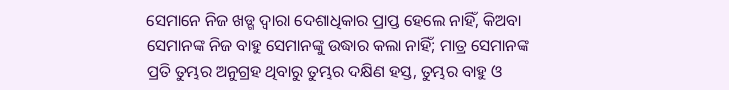ସେମାନେ ନିଜ ଖଡ୍ଗ ଦ୍ୱାରା ଦେଶାଧିକାର ପ୍ରାପ୍ତ ହେଲେ ନାହିଁ, କିଅବା ସେମାନଙ୍କ ନିଜ ବାହୁ ସେମାନଙ୍କୁ ଉଦ୍ଧାର କଲା ନାହିଁ; ମାତ୍ର ସେମାନଙ୍କ ପ୍ରତି ତୁମ୍ଭର ଅନୁଗ୍ରହ ଥିବାରୁ ତୁମ୍ଭର ଦକ୍ଷିଣ ହସ୍ତ, ତୁମ୍ଭର ବାହୁ ଓ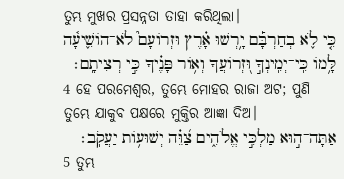ତୁମ୍ଭ ମୁଖର ପ୍ରସନ୍ନତା ତାହା କରିଥିଲା।
כִּ֤י לֹ֪א בְחַרְבָּ֡ם יָ֥רְשׁוּ אָ֗רֶץ וּזְרוֹעָם֮ לֹא־הוֹשִׁ֪יעָ֫ה לָּ֥מוֹ כִּֽי־יְמִֽינְךָ֣ וּ֭זְרוֹעֲךָ וְא֥וֹר פָּנֶ֗יךָ כִּ֣י רְצִיתָֽם׃
4 ହେ ପରମେଶ୍ୱର, ତୁମ୍ଭେ ମୋହର ରାଜା ଅଟ; ପୁଣି ତୁମ୍ଭେ ଯାକୁବ ପକ୍ଷରେ ମୁକ୍ତିର ଆଜ୍ଞା ଦିଅ।
אַתָּה־ה֣וּא מַלְכִּ֣י אֱלֹהִ֑ים צַ֝וֵּ֗ה יְשׁוּע֥וֹת יַעֲקֹֽב׃
5 ତୁମ୍ଭ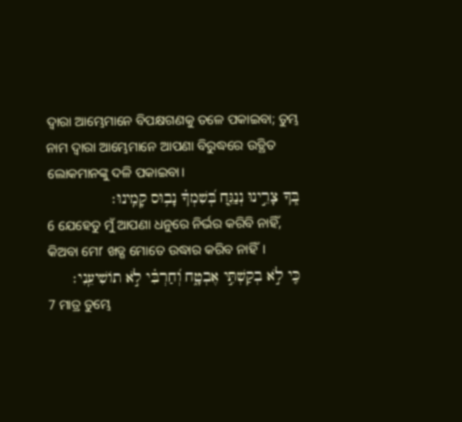ଦ୍ୱାରା ଆମ୍ଭେମାନେ ବିପକ୍ଷଗଣକୁ ତଳେ ପକାଇବା; ତୁମ୍ଭ ନାମ ଦ୍ୱାରା ଆମ୍ଭେମାନେ ଆପଣା ବିରୁଦ୍ଧରେ ଉତ୍ଥିତ ଲୋକମାନଙ୍କୁ ଦଳି ପକାଇବା।
בְּ֭ךָ צָרֵ֣ינוּ נְנַגֵּ֑חַ בְּ֝שִׁמְךָ֗ נָב֥וּס קָמֵֽינוּ׃
6 ଯେହେତୁ ମୁଁ ଆପଣା ଧନୁରେ ନିର୍ଭର କରିବି ନାହିଁ, କିଅବା ମୋʼ ଖଡ୍ଗ ମୋତେ ଉଦ୍ଧାର କରିବ ନାହିଁ।
כִּ֤י לֹ֣א בְקַשְׁתִּ֣י אֶבְטָ֑ח וְ֝חַרְבִּ֗י לֹ֣א תוֹשִׁיעֵֽנִי׃
7 ମାତ୍ର ତୁମ୍ଭେ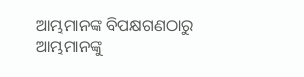ଆମ୍ଭମାନଙ୍କ ବିପକ୍ଷଗଣଠାରୁ ଆମ୍ଭମାନଙ୍କୁ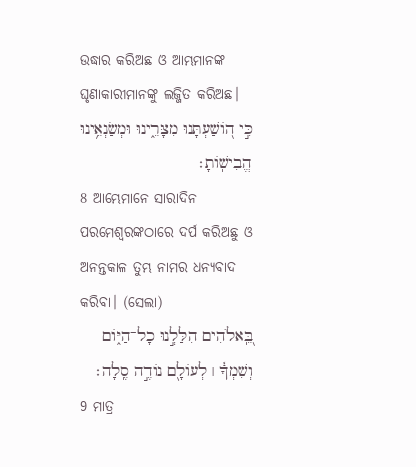ଉଦ୍ଧାର କରିଅଛ ଓ ଆମ୍ଭମାନଙ୍କ ଘୃଣାକାରୀମାନଙ୍କୁ ଲଜ୍ଜିତ କରିଅଛ।
כִּ֣י ה֭וֹשַׁעְתָּנוּ מִצָּרֵ֑ינוּ וּמְשַׂנְאֵ֥ינוּ הֱבִישֽׁוֹתָ׃
8 ଆମ୍ଭେମାନେ ସାରାଦିନ ପରମେଶ୍ୱରଙ୍କଠାରେ ଦର୍ପ କରିଅଛୁ ଓ ଅନନ୍ତକାଳ ତୁମ୍ଭ ନାମର ଧନ୍ୟବାଦ କରିବା। (ସେଲା)
בֵּֽ֭אלֹהִים הִלַּלְ֣נוּ כָל־הַיּ֑וֹם וְשִׁמְךָ֓ ׀ לְעוֹלָ֖ם נוֹדֶ֣ה סֶֽלָה׃
9 ମାତ୍ର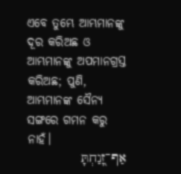ଏବେ ତୁମ୍ଭେ ଆମ୍ଭମାନଙ୍କୁ ଦୂର କରିଅଛ ଓ ଆମ୍ଭମାନଙ୍କୁ ଅପମାନଗ୍ରସ୍ତ କରିଅଛ; ପୁଣି, ଆମ୍ଭମାନଙ୍କ ସୈନ୍ୟ ସଙ୍ଗରେ ଗମନ କରୁ ନାହଁ।
אַף־זָ֭נַחְתָּ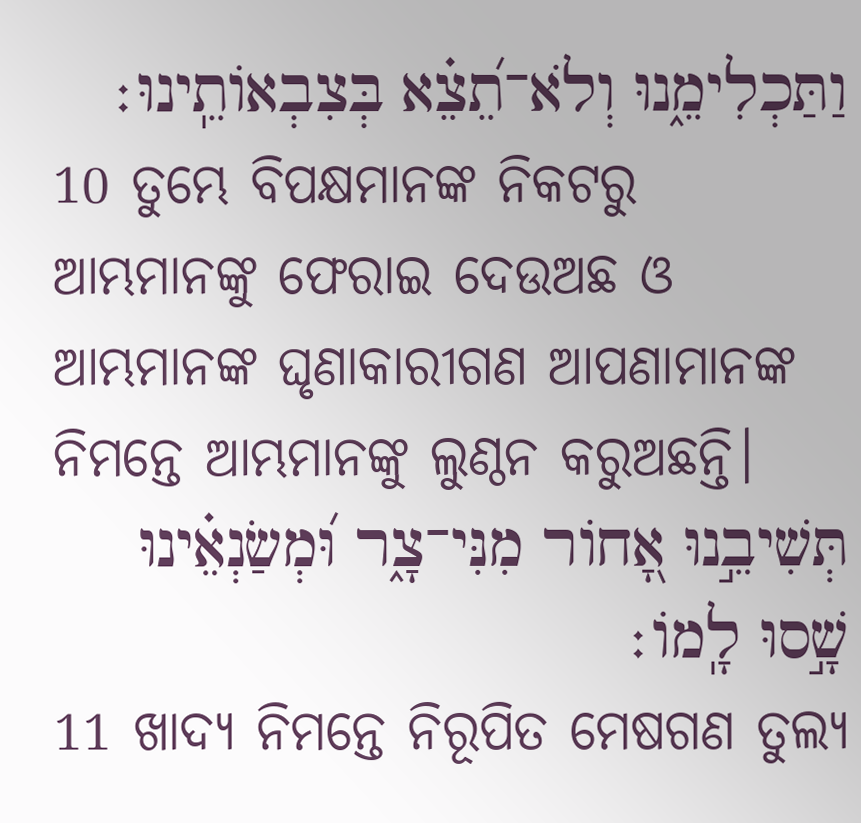וַתַּכְלִימֵ֑נוּ וְלֹא־תֵ֝צֵ֗א בְּצִבְאוֹתֵֽינוּ׃
10 ତୁମ୍ଭେ ବିପକ୍ଷମାନଙ୍କ ନିକଟରୁ ଆମ୍ଭମାନଙ୍କୁ ଫେରାଇ ଦେଉଅଛ ଓ ଆମ୍ଭମାନଙ୍କ ଘୃଣାକାରୀଗଣ ଆପଣାମାନଙ୍କ ନିମନ୍ତେ ଆମ୍ଭମାନଙ୍କୁ ଲୁଣ୍ଠନ କରୁଅଛନ୍ତି।
תְּשִׁיבֵ֣נוּ אָ֭חוֹר מִנִּי־צָ֑ר וּ֝מְשַׂנְאֵ֗ינוּ שָׁ֣סוּ לָֽמוֹ׃
11 ଖାଦ୍ୟ ନିମନ୍ତେ ନିରୂପିତ ମେଷଗଣ ତୁଲ୍ୟ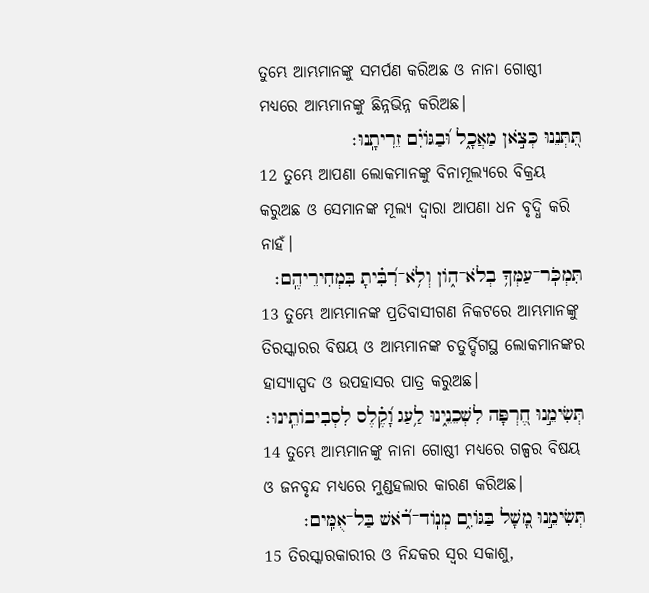ତୁମ୍ଭେ ଆମ୍ଭମାନଙ୍କୁ ସମର୍ପଣ କରିଅଛ ଓ ନାନା ଗୋଷ୍ଠୀ ମଧ୍ୟରେ ଆମ୍ଭମାନଙ୍କୁ ଛିନ୍ନଭିନ୍ନ କରିଅଛ।
תִּ֭תְּנֵנוּ כְּצֹ֣אן מַאֲכָ֑ל וּ֝בַגּוֹיִ֗ם זֵרִיתָֽנוּ׃
12 ତୁମ୍ଭେ ଆପଣା ଲୋକମାନଙ୍କୁ ବିନାମୂଲ୍ୟରେ ବିକ୍ରୟ କରୁଅଛ ଓ ସେମାନଙ୍କ ମୂଲ୍ୟ ଦ୍ୱାରା ଆପଣା ଧନ ବୃଦ୍ଧି କରି ନାହଁ।
תִּמְכֹּֽר־עַמְּךָ֥ בְלֹא־ה֑וֹן וְלֹ֥א־רִ֝בִּ֗יתָ בִּמְחִירֵיהֶֽם׃
13 ତୁମ୍ଭେ ଆମ୍ଭମାନଙ୍କ ପ୍ରତିବାସୀଗଣ ନିକଟରେ ଆମ୍ଭମାନଙ୍କୁ ତିରସ୍କାରର ବିଷୟ ଓ ଆମ୍ଭମାନଙ୍କ ଚତୁର୍ଦ୍ଦିଗସ୍ଥ ଲୋକମାନଙ୍କର ହାସ୍ୟାସ୍ପଦ ଓ ଉପହାସର ପାତ୍ର କରୁଅଛ।
תְּשִׂימֵ֣נוּ חֶ֭רְפָּה לִשְׁכֵנֵ֑ינוּ לַ֥עַג וָ֝קֶ֗לֶס לִסְבִיבוֹתֵֽינוּ׃
14 ତୁମ୍ଭେ ଆମ୍ଭମାନଙ୍କୁ ନାନା ଗୋଷ୍ଠୀ ମଧ୍ୟରେ ଗଳ୍ପର ବିଷୟ ଓ ଜନବୃନ୍ଦ ମଧ୍ୟରେ ମୁଣ୍ଡହଲାର କାରଣ କରିଅଛ।
תְּשִׂימֵ֣נוּ מָ֭שָׁל בַּגּוֹיִ֑ם מְנֽוֹד־רֹ֝֗אשׁ בַּל־אֻמִּֽים׃
15 ତିରସ୍କାରକାରୀର ଓ ନିନ୍ଦକର ସ୍ୱର ସକାଶୁ,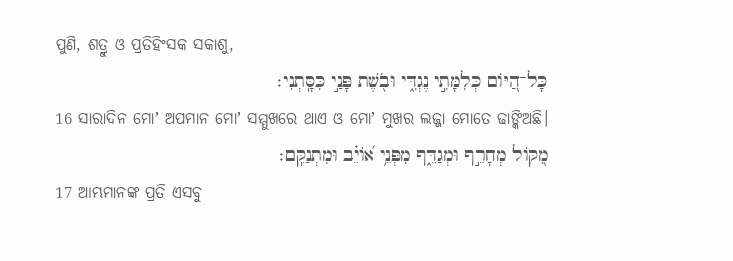ପୁଣି, ଶତ୍ରୁ ଓ ପ୍ରତିହିଂସକ ସକାଶୁ,
כָּל־הַ֭יּוֹם כְּלִמָּתִ֣י נֶגְדִּ֑י וּבֹ֖שֶׁת פָּנַ֣י כִּסָּֽתְנִי׃
16 ସାରାଦିନ ମୋʼ ଅପମାନ ମୋʼ ସମ୍ମୁଖରେ ଥାଏ ଓ ମୋʼ ମୁଖର ଲଜ୍ଜା ମୋତେ ଢାଙ୍କିଅଛି।
מִ֭קּוֹל מְחָרֵ֣ף וּמְגַדֵּ֑ף מִפְּנֵ֥י א֝וֹיֵ֗ב וּמִתְנַקֵּֽם׃
17 ଆମ୍ଭମାନଙ୍କ ପ୍ରତି ଏସବୁ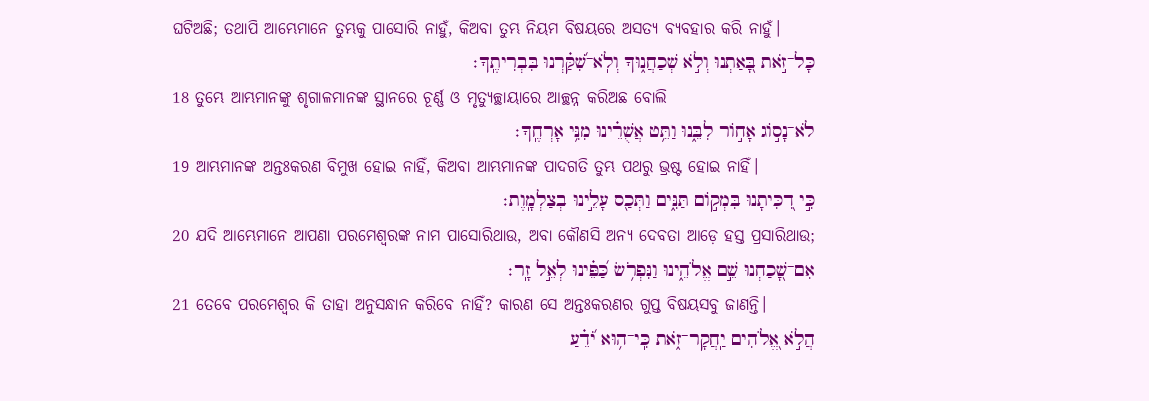ଘଟିଅଛି; ତଥାପି ଆମ୍ଭେମାନେ ତୁମ୍ଭକୁ ପାସୋରି ନାହୁଁ, କିଅବା ତୁମ୍ଭ ନିୟମ ବିଷୟରେ ଅସତ୍ୟ ବ୍ୟବହାର କରି ନାହୁଁ।
כָּל־זֹ֣את בָּ֭אַתְנוּ וְלֹ֣א שְׁכַחֲנ֑וּךָ וְלֹֽא־שִׁ֝קַּ֗רְנוּ בִּבְרִיתֶֽךָ׃
18 ତୁମ୍ଭେ ଆମ୍ଭମାନଙ୍କୁ ଶୃଗାଳମାନଙ୍କ ସ୍ଥାନରେ ଚୂର୍ଣ୍ଣ ଓ ମୃତ୍ୟୁଚ୍ଛାୟାରେ ଆଚ୍ଛନ୍ନ କରିଅଛ ବୋଲି
לֹא־נָס֣וֹג אָח֣וֹר לִבֵּ֑נוּ וַתֵּ֥ט אֲשֻׁרֵ֗ינוּ מִנִּ֥י אָרְחֶֽךָ׃
19 ଆମ୍ଭମାନଙ୍କ ଅନ୍ତଃକରଣ ବିମୁଖ ହୋଇ ନାହିଁ, କିଅବା ଆମ୍ଭମାନଙ୍କ ପାଦଗତି ତୁମ୍ଭ ପଥରୁ ଭ୍ରଷ୍ଟ ହୋଇ ନାହିଁ।
כִּ֣י דִ֭כִּיתָנוּ בִּמְק֣וֹם תַּנִּ֑ים וַתְּכַ֖ס עָלֵ֣ינוּ בְצַלְמָֽוֶת׃
20 ଯଦି ଆମ୍ଭେମାନେ ଆପଣା ପରମେଶ୍ୱରଙ୍କ ନାମ ପାସୋରିଥାଉ, ଅବା କୌଣସି ଅନ୍ୟ ଦେବତା ଆଡ଼େ ହସ୍ତ ପ୍ରସାରିଥାଉ;
אִם־שָׁ֭כַחְנוּ שֵׁ֣ם אֱלֹהֵ֑ינוּ וַנִּפְרֹ֥שׂ כַּ֝פֵּ֗ינוּ לְאֵ֣ל זָֽר׃
21 ତେବେ ପରମେଶ୍ୱର କି ତାହା ଅନୁସନ୍ଧାନ କରିବେ ନାହିଁ? କାରଣ ସେ ଅନ୍ତଃକରଣର ଗୁପ୍ତ ବିଷୟସବୁ ଜାଣନ୍ତି।
הֲלֹ֣א אֱ֭לֹהִים יַֽחֲקָר־זֹ֑את כִּֽי־ה֥וּא יֹ֝דֵ֗עַ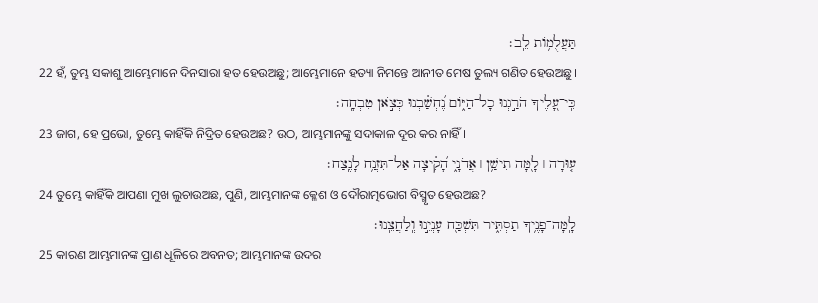תַּעֲלֻמ֥וֹת לֵֽב׃
22 ହଁ, ତୁମ୍ଭ ସକାଶୁ ଆମ୍ଭେମାନେ ଦିନସାରା ହତ ହେଉଅଛୁ; ଆମ୍ଭେମାନେ ହତ୍ୟା ନିମନ୍ତେ ଆନୀତ ମେଷ ତୁଲ୍ୟ ଗଣିତ ହେଉଅଛୁ।
כִּֽי־עָ֭לֶיךָ הֹרַ֣גְנוּ כָל־הַיּ֑וֹם נֶ֝חְשַׁ֗בְנוּ כְּצֹ֣אן טִבְחָֽה׃
23 ଜାଗ, ହେ ପ୍ରଭୋ, ତୁମ୍ଭେ କାହିଁକି ନିଦ୍ରିତ ହେଉଅଛ? ଉଠ, ଆମ୍ଭମାନଙ୍କୁ ସଦାକାଳ ଦୂର କର ନାହିଁ।
ע֤וּרָה ׀ לָ֖מָּה תִישַׁ֥ן ׀ אֲדֹנָ֑י הָ֝קִ֗יצָה אַל־תִּזְנַ֥ח לָנֶֽצַח׃
24 ତୁମ୍ଭେ କାହିଁକି ଆପଣା ମୁଖ ଲୁଚାଉଅଛ, ପୁଣି, ଆମ୍ଭମାନଙ୍କ କ୍ଳେଶ ଓ ଦୌରାତ୍ମଭୋଗ ବିସ୍ମୃତ ହେଉଅଛ?
לָֽמָּה־פָנֶ֥יךָ תַסְתִּ֑יר תִּשְׁכַּ֖ח עָנְיֵ֣נוּ וְֽלַחֲצֵֽנוּ׃
25 କାରଣ ଆମ୍ଭମାନଙ୍କ ପ୍ରାଣ ଧୂଳିରେ ଅବନତ; ଆମ୍ଭମାନଙ୍କ ଉଦର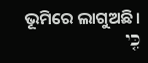ଭୂମିରେ ଲାଗୁଅଛି।
כִּ֤י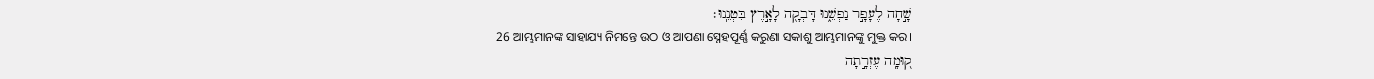שָׁ֣חָה לֶעָפָ֣ר נַפְשֵׁ֑נוּ דָּבְקָ֖ה לָאָ֣רֶץ בִּטְנֵֽנוּ׃
26 ଆମ୍ଭମାନଙ୍କ ସାହାଯ୍ୟ ନିମନ୍ତେ ଉଠ ଓ ଆପଣା ସ୍ନେହପୂର୍ଣ୍ଣ କରୁଣା ସକାଶୁ ଆମ୍ଭମାନଙ୍କୁ ମୁକ୍ତ କର।
ק֭וּמָֽה עֶזְרָ֣תָה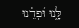לָּ֑נוּ וּ֝פְדֵ֗נוּ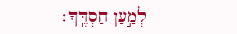לְמַ֣עַן חַסְדֶּֽךָ׃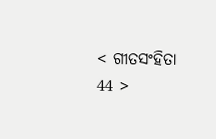< ଗୀତସଂହିତା 44 >